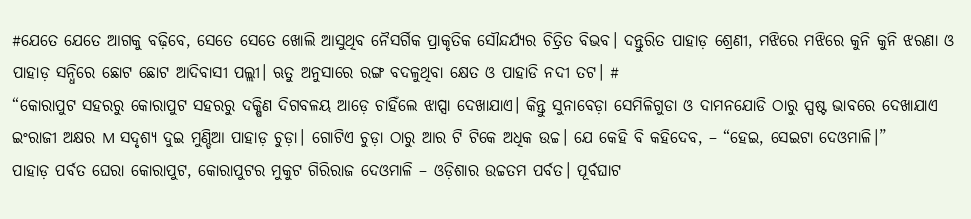#ଯେତେ ଯେତେ ଆଗକୁ ବଢ଼ିବେ, ସେତେ ସେତେ ଖୋଲି ଆସୁଥିବ ନୈସର୍ଗିକ ପ୍ରାକୃତିକ ସୌନ୍ଦର୍ଯ୍ୟର ଚିତ୍ରିତ ବିଭବ। ଦନ୍ତୁରିତ ପାହାଡ଼ ଶ୍ରେଣୀ, ମଝିରେ ମଝିରେ କୁନି କୁନି ଝରଣା ଓ ପାହାଡ଼ ସନ୍ଧିରେ ଛୋଟ ଛୋଟ ଆଦିବାସୀ ପଲ୍ଲୀ। ଋତୁ ଅନୁସାରେ ରଙ୍ଗ ବଦଳୁଥିବା କ୍ଷେତ ଓ ପାହାଡି ନଦୀ ତଟ। #
“କୋରାପୁଟ ସହରରୁ କୋରାପୁଟ ସହରରୁ ଦକ୍ଷିଣ ଦିଗବଳୟ ଆଡ଼େ ଚାହିଁଲେ ଝାପ୍ସା ଦେଖାଯାଏ। କିନ୍ତୁ ସୁନାବେଡ଼ା ସେମିଳିଗୁଡା ଓ ଦାମନଯୋଡି ଠାରୁ ସ୍ପଷ୍ଟ ଭାବରେ ଦେଖାଯାଏ ଇଂରାଜୀ ଅକ୍ଷର M ସଦୃଶ୍ୟ ଦୁଇ ମୁଣ୍ଡିଆ ପାହାଡ଼ ଚୁଡ଼ା। ଗୋଟିଏ ଚୁଡ଼ା ଠାରୁ ଆର ଟି ଟିକେ ଅଧିକ ଉଚ୍ଚ। ଯେ କେହି ବି କହିଦେବ, – “ହେଇ, ସେଇଟା ଦେଓମାଳି।”
ପାହାଡ଼ ପର୍ବତ ଘେରା କୋରାପୁଟ, କୋରାପୁଟର ମୁକୁଟ ଗିରିରାଜ ଦେଓମାଳି – ଓଡ଼ିଶାର ଉଚ୍ଚତମ ପର୍ବତ। ପୂର୍ବଘାଟ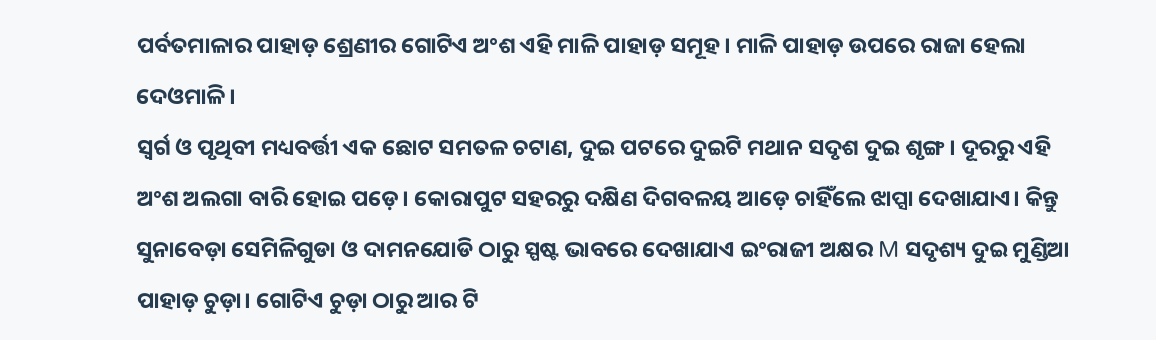ପର୍ବତମାଳାର ପାହାଡ଼ ଶ୍ରେଣୀର ଗୋଟିଏ ଅଂଶ ଏହି ମାଳି ପାହାଡ଼ ସମୂହ। ମାଳି ପାହାଡ଼ ଉପରେ ରାଜା ହେଲା ଦେଓମାଳି।
ସ୍ବର୍ଗ ଓ ପୃଥିବୀ ମଧ୍ୟବର୍ତ୍ତୀ ଏକ ଛୋଟ ସମତଳ ଚଟାଣ, ଦୁଇ ପଟରେ ଦୁଇଟି ମଥାନ ସଦୃଶ ଦୁଇ ଶୃଙ୍ଗ। ଦୂରରୁ ଏହି ଅଂଶ ଅଲଗା ବାରି ହୋଇ ପଡ଼େ। କୋରାପୁଟ ସହରରୁ ଦକ୍ଷିଣ ଦିଗବଳୟ ଆଡ଼େ ଚାହିଁଲେ ଝାପ୍ସା ଦେଖାଯାଏ। କିନ୍ତୁ ସୁନାବେଡ଼ା ସେମିଳିଗୁଡା ଓ ଦାମନଯୋଡି ଠାରୁ ସ୍ପଷ୍ଟ ଭାବରେ ଦେଖାଯାଏ ଇଂରାଜୀ ଅକ୍ଷର M ସଦୃଶ୍ୟ ଦୁଇ ମୁଣ୍ଡିଆ ପାହାଡ଼ ଚୁଡ଼ା। ଗୋଟିଏ ଚୁଡ଼ା ଠାରୁ ଆର ଟି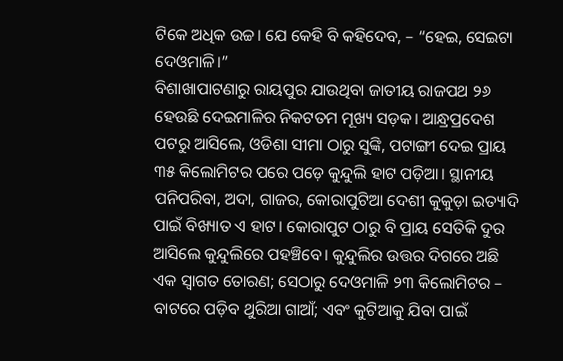ଟିକେ ଅଧିକ ଉଚ୍ଚ। ଯେ କେହି ବି କହିଦେବ, – “ହେଇ, ସେଇଟା ଦେଓମାଳି।”
ବିଶାଖାପାଟଣାରୁ ରାୟପୁର ଯାଉଥିବା ଜାତୀୟ ରାଜପଥ ୨୬ ହେଉଛି ଦେଇମାଳିର ନିକଟତମ ମୂଖ୍ୟ ସଡ଼କ। ଆନ୍ଧ୍ରପ୍ରଦେଶ ପଟରୁ ଆସିଲେ, ଓଡିଶା ସୀମା ଠାରୁ ସୁଙ୍କି, ପଟାଙ୍ଗୀ ଦେଇ ପ୍ରାୟ ୩୫ କିଲୋମିଟର ପରେ ପଡ଼େ କୁନ୍ଦୁଲି ହାଟ ପଡ଼ିଆ। ସ୍ଥାନୀୟ ପନିପରିବା, ଅଦା, ଗାଜର, କୋରାପୁଟିଆ ଦେଶୀ କୁକୁଡ଼ା ଇତ୍ୟାଦି ପାଇଁ ବିଖ୍ୟାତ ଏ ହାଟ। କୋରାପୁଟ ଠାରୁ ବି ପ୍ରାୟ ସେତିକି ଦୁର ଆସିଲେ କୁନ୍ଦୁଲିରେ ପହଞ୍ଚିବେ। କୁନ୍ଦୁଲିର ଉତ୍ତର ଦିଗରେ ଅଛି ଏକ ସ୍ବାଗତ ତୋରଣ; ସେଠାରୁ ଦେଓମାଳି ୨୩ କିଲୋମିଟର – ବାଟରେ ପଡ଼ିବ ଥୁରିଆ ଗାଆଁ; ଏବଂ କୁଟିଆକୁ ଯିବା ପାଇଁ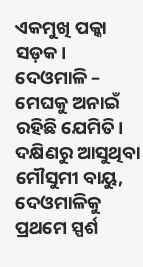ଏକମୁଖି ପକ୍କା ସଡ଼କ।
ଦେଓମାଳି – ମେଘକୁ ଅନାଇଁ ରହିଛି ଯେମିତି। ଦକ୍ଷିଣରୁ ଆସୁଥିବା ମୌସୁମୀ ବାୟୁ, ଦେଓମାଳିକୁ ପ୍ରଥମେ ସ୍ପର୍ଶ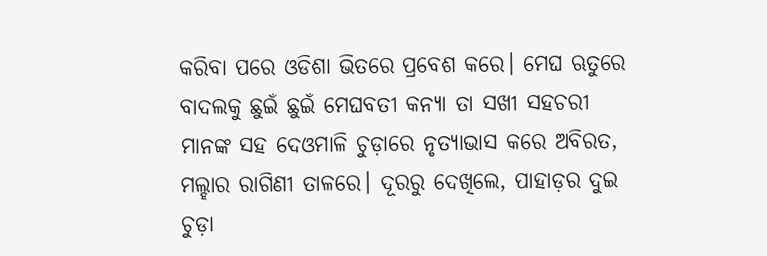କରିବା ପରେ ଓଡିଶା ଭିତରେ ପ୍ରବେଶ କରେ। ମେଘ ଋତୁରେ ବାଦଲକୁ ଛୁଇଁ ଛୁଇଁ ମେଘବତୀ କନ୍ୟା ତା ସଖୀ ସହଚରୀ ମାନଙ୍କ ସହ ଦେଓମାଳି ଚୁଡ଼ାରେ ନୃତ୍ୟାଭାସ କରେ ଅବିରତ, ମଲ୍ହାର ରାଗିଣୀ ତାଳରେ। ଦୂରରୁ ଦେଖିଲେ, ପାହାଡ଼ର ଦୁଇ ଚୁଡ଼ା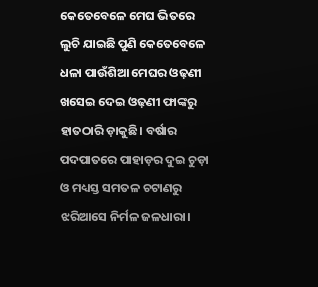କେତେବେଳେ ମେଘ ଭିତରେ ଲୁଚି ଯାଇଛି ପୁଣି କେତେବେଳେ ଧଳା ପାଉଁଶିଆ ମେଘର ଓଢ଼ଣୀ ଖସେଇ ଦେଇ ଓଢ଼ଣୀ ଫାଙ୍କରୁ ହାତଠାରି ଡ଼ାକୁଛି। ବର୍ଷାର ପଦପାତରେ ପାହାଡ଼ର ଦୁଇ ଚୁଡ଼ା ଓ ମଧ୍ୟସ୍ତ ସମତଳ ଚଟାଣରୁ ଝରିଆସେ ନିର୍ମଳ ଜଳଧାରା।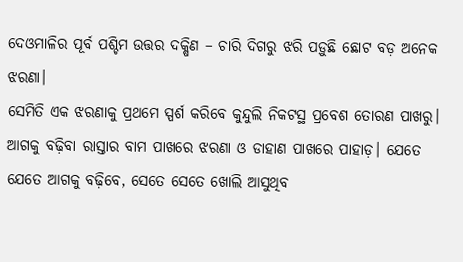ଦେଓମାଳିର ପୂର୍ବ ପଶ୍ଚିମ ଉତ୍ତର ଦକ୍ଷିଣ – ଚାରି ଦିଗରୁ ଝରି ପଡ଼ୁଛି ଛୋଟ ବଡ଼ ଅନେକ ଝରଣା।
ସେମିତି ଏକ ଝରଣାକୁ ପ୍ରଥମେ ସ୍ପର୍ଶ କରିବେ କୁନ୍ଦୁଲି ନିକଟସ୍ଥ ପ୍ରବେଶ ତୋରଣ ପାଖରୁ। ଆଗକୁ ବଢ଼ିବା ରାସ୍ତାର ବାମ ପାଖରେ ଝରଣା ଓ ଡାହାଣ ପାଖରେ ପାହାଡ଼। ଯେତେ ଯେତେ ଆଗକୁ ବଢ଼ିବେ, ସେତେ ସେତେ ଖୋଲି ଆସୁଥିବ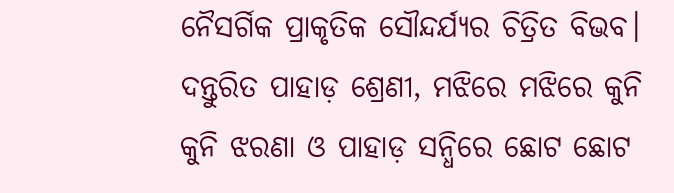ନୈସର୍ଗିକ ପ୍ରାକୃତିକ ସୌନ୍ଦର୍ଯ୍ୟର ଚିତ୍ରିତ ବିଭବ। ଦନ୍ତୁରିତ ପାହାଡ଼ ଶ୍ରେଣୀ, ମଝିରେ ମଝିରେ କୁନି କୁନି ଝରଣା ଓ ପାହାଡ଼ ସନ୍ଧିରେ ଛୋଟ ଛୋଟ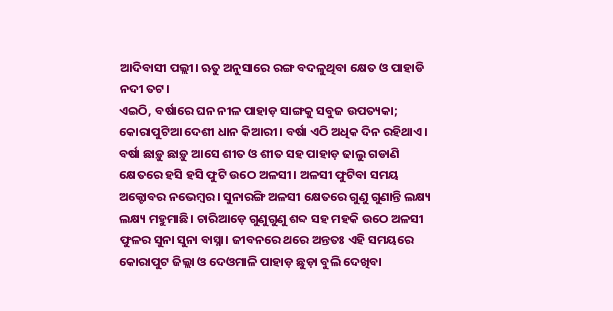ଆଦିବାସୀ ପଲ୍ଲୀ। ଋତୁ ଅନୁସାରେ ରଙ୍ଗ ବଦଳୁଥିବା କ୍ଷେତ ଓ ପାହାଡି ନଦୀ ତଟ।
ଏଇଠି, ବର୍ଷାରେ ଘନ ନୀଳ ପାହାଡ଼ ସାଙ୍ଗକୁ ସବୁଜ ଉପତ୍ୟକା; କୋରାପୁଟିଆ ଦେଶୀ ଧାନ କିଆରୀ। ବର୍ଷା ଏଠି ଅଧିକ ଦିନ ରହିଥାଏ। ବର୍ଷା ଛାଡ଼ୁ ଛାଡ଼ୁ ଆସେ ଶୀତ ଓ ଶୀତ ସହ ପାହାଡ଼ ଢାଲୁ ଗଡାଣି କ୍ଷେତରେ ହସି ହସି ଫୁଟି ଉଠେ ଅଳସୀ। ଅଳସୀ ଫୁଟିବା ସମୟ ଅକ୍ଟୋବର ନଭେମ୍ବର। ସୁନାରଙ୍ଗି ଅଳସୀ କ୍ଷେତରେ ଗୁଣୁ ଗୁଣାନ୍ତି ଲକ୍ଷ୍ୟ ଲକ୍ଷ୍ୟ ମହୁମାଛି। ଚାରିଆଡ଼େ ଗୁଣୁଗୁଣୁ ଶବ୍ଦ ସହ ମହକି ଉଠେ ଅଳସୀ ଫୁଳର ସୁନା ସୁନା ବାସ୍ନା। ଜୀବନରେ ଥରେ ଅନ୍ତତଃ ଏହି ସମୟରେ କୋରାପୁଟ ଜିଲ୍ଲା ଓ ଦେଓମାଳି ପାହାଡ଼ ଛୁଡ଼ା ବୁଲି ଦେଖିବା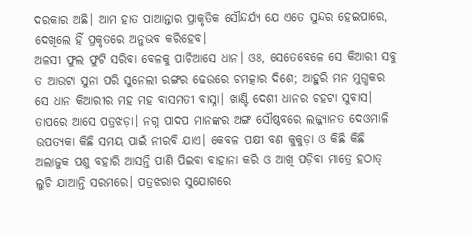ଦରକାର ଅଛି। ଆମ ହାତ ପାଆନ୍ତାର ପ୍ରାକୃତିକ ସୌନ୍ଦର୍ଯ୍ୟ ଯେ ଏତେ ସୁନ୍ଦର ହେଇପାରେ, ଦେଖିଲେ ହିଁ ପ୍ରକୃତରେ ଅନୁଭବ କରିହେବ।
ଅଳସୀ ଫୁଲ ଫୁଟି ସରିବା ବେଳକୁ ପାଚିଆସେ ଧାନ। ଓଃ, ସେତେବେଳେ ସେ କିଆରୀ ସବୁ ତ ଆଉଟା ସୁନା ପରି ସୁନେଲୀ ରଙ୍ଗର ଢେଉରେ ଚମତ୍କାର ଦିଶେ; ଆହୁରି ମନ ମୁଗ୍ଧକର ସେ ଧାନ କିଆରୀର ମହ ମହ ବାସମତୀ ବାସ୍ନା। ଖାଣ୍ଟି ଦେଶୀ ଧାନର ଚହଟା ସୁବାସ।
ତାପରେ ଆସେ ପତ୍ରଝଡ଼ା। ନଗ୍ନ ପାଦପ ମାନଙ୍କର ଅଙ୍ଗ ସୌଷ୍ଠବରେ ଲଜ୍ଜ୍ୟାନତ ଦେଓମାଳି ଉପତ୍ୟକା କିଛି ସମୟ ପାଇଁ ନୀରବି ଯାଏ। କେବଳ ପକ୍ଷୀ ବଣ କୁକୁଡ଼ା ଓ କିଛି କିଛି ଅଲାଜୁକ ପଶୁ ବହାରି ଆସନ୍ତି ପାଣି ପିଇବା ବାହାନା କରି ଓ ଆଖି ପଡ଼ିବା ମାତ୍ରେ ହଠାତ୍ ଲୁଚି ଯାଆନ୍ତି ସରମରେ। ପତ୍ରଝରାର ସୁଯୋଗରେ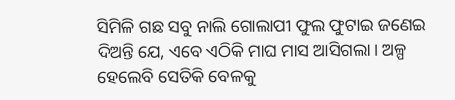ସିମିଳି ଗଛ ସବୁ ନାଲି ଗୋଲାପୀ ଫୁଲ ଫୁଟାଇ ଜଣେଇ ଦିଅନ୍ତି ଯେ, ଏବେ ଏଠିକି ମାଘ ମାସ ଆସିଗଲା। ଅଳ୍ପ ହେଲେବି ସେତିକି ବେଳକୁ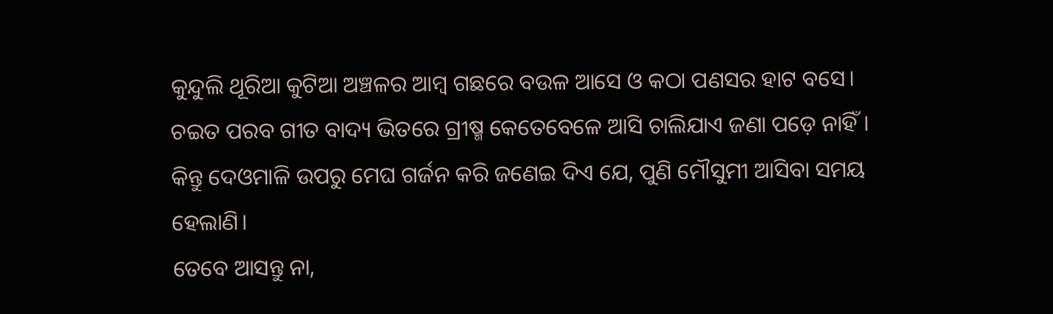କୁନ୍ଦୁଲି ଥୂରିଆ କୁଟିଆ ଅଞ୍ଚଳର ଆମ୍ବ ଗଛରେ ବଉଳ ଆସେ ଓ କଠା ପଣସର ହାଟ ବସେ। ଚଇତ ପରବ ଗୀତ ବାଦ୍ୟ ଭିତରେ ଗ୍ରୀଷ୍ମ କେତେବେଳେ ଆସି ଚାଲିଯାଏ ଜଣା ପଡ଼େ ନାହିଁ। କିନ୍ତୁ ଦେଓମାଳି ଉପରୁ ମେଘ ଗର୍ଜନ କରି ଜଣେଇ ଦିଏ ଯେ, ପୁଣି ମୌସୁମୀ ଆସିବା ସମୟ ହେଲାଣି।
ତେବେ ଆସନ୍ତୁ ନା,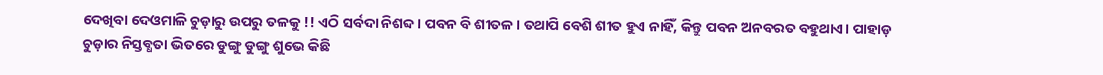ଦେଖିବା ଦେଓମାଳି ଚୁଡ଼ାରୁ ଉପରୁ ତଳକୁ !! ଏଠି ସର୍ବଦା ନିଶବ୍ଦ। ପବନ ବି ଶୀତଳ। ତଥାପି ବେଶି ଶୀତ ହୁଏ ନାହିଁ, କିନ୍ତୁ ପବନ ଅନବରତ ବହୁଥାଏ। ପାହାଡ଼ ଚୁଡ଼ାର ନିସ୍ତବ୍ଧତା ଭିତରେ ଡୁଙ୍ଗୁ ଡୁଙ୍ଗୁ ଶୁଭେ କିଛି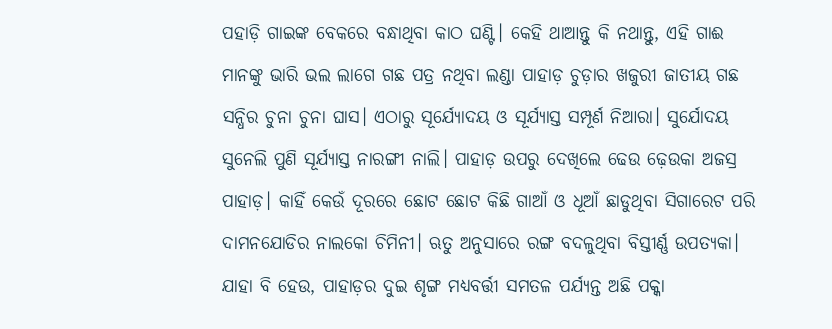ପହାଡ଼ି ଗାଇଙ୍କ ବେକରେ ବନ୍ଧାଥିବା କାଠ ଘଣ୍ଟି। କେହି ଥାଆନ୍ତୁ କି ନଥାନ୍ତୁ, ଏହି ଗାଈ ମାନଙ୍କୁ ଭାରି ଭଲ ଲାଗେ ଗଛ ପତ୍ର ନଥିବା ଲଣ୍ଡା ପାହାଡ଼ ଚୁଡ଼ାର ଖଜୁରୀ ଜାତୀୟ ଗଛ ସନ୍ଧିର ଚୁନା ଚୁନା ଘାସ। ଏଠାରୁ ସୂର୍ଯ୍ୟୋଦୟ ଓ ସୂର୍ଯ୍ୟାସ୍ତ ସମ୍ପୂର୍ଣ ନିଆରା। ସୁର୍ଯୋଦୟ ସୁନେଲି ପୁଣି ସୂର୍ଯ୍ୟାସ୍ତ ନାରଙ୍ଗୀ ନାଲି। ପାହାଡ଼ ଉପରୁ ଦେଖିଲେ ଢେଉ ଢ଼େଉକା ଅଜସ୍ର ପାହାଡ଼। କାହିଁ କେଉଁ ଦୂରରେ ଛୋଟ ଛୋଟ କିଛି ଗାଆଁ ଓ ଧୂଆଁ ଛାଡୁଥିବା ସିଗାରେଟ ପରି ଦାମନଯୋଡିର ନାଲକୋ ଚିମିନୀ। ଋତୁ ଅନୁସାରେ ରଙ୍ଗ ବଦଳୁଥିବା ବିସ୍ତୀର୍ଣ୍ଣ ଉପତ୍ୟକା।
ଯାହା ବି ହେଉ, ପାହାଡ଼ର ଦୁଇ ଶୃଙ୍ଗ ମଧ୍ୟବର୍ତ୍ତୀ ସମତଳ ପର୍ଯ୍ୟନ୍ତ ଅଛି ପକ୍କା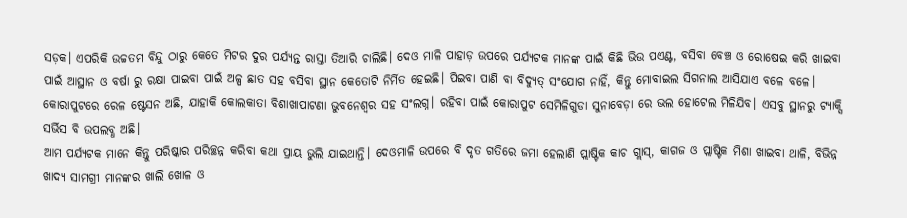ସଡ଼କ। ଏପରିକି ଉଚ୍ଚତମ ବିନ୍ଦୁ ଠାରୁ କେତେ ମିଟର ଦୁର ପର୍ଯ୍ୟନ୍ତ ରାସ୍ତା ତିଆରି ଚାଲିଛି। ଦେଓ ମାଳି ପାହାଡ଼ ଉପରେ ପର୍ଯ୍ୟଟକ ମାନଙ୍କ ପାଇଁ କିଛି ଭିଉ ପଏଣ୍ଟ, ବସିବା ବେଞ୍ଚ ଓ ରୋଷେଇ କରି ଖାଇବା ପାଇଁ ଆସ୍ଥାନ ଓ ବର୍ଷା ରୁ ରକ୍ଷା ପାଇବା ପାଇଁ ଅଳ୍ପ ଛାତ ସହ ବସିବା ସ୍ଥାନ କେତୋଟି ନିର୍ମିତ ହେଇଛି। ପିଇବା ପାଣି ବା ବିଦ୍ୟୁତ୍ ସଂଯୋଗ ନାହିଁ, କିନ୍ତୁ ମୋବାଇଲ ସିଗନାଲ ଆସିଯାଏ ବଳେ ବଳେ। କୋରାପୁଟରେ ରେଳ ଷ୍ଟେସନ ଅଛି, ଯାହାକି କୋଲକାତା ବିଶାଖାପାଟଣା ଭୁବନେଶ୍ୱର ସହ ସଂଲଗ୍ନ। ରହିବା ପାଇଁ କୋରାପୁଟ ସେମିଳିଗୁଡା ସୁନାବେଡ଼ା ରେ ଭଲ ହୋଟେଲ ମିଳିଯିବ। ଏସବୁ ସ୍ଥାନରୁ ଟ୍ୟାକ୍ସି ସର୍ଭିସ ବି ଉପଲବ୍ଧ ଅଛି।
ଆମ ପର୍ଯ୍ୟଟକ ମାନେ କିନ୍ତୁ ପରିଷ୍କାର ପରିଚ୍ଛନ୍ନ କରିବା କଥା ପ୍ରାୟ ଭୁଲି ଯାଇଥାନ୍ତି। ଦେଓମାଳି ଉପରେ ବି ଦୃତ ଗତିରେ ଜମା ହେଲାଣି ପ୍ଲାଷ୍ଟିକ କାଚ ଗ୍ଲାସ୍, କାଗଜ ଓ ପ୍ଲାଷ୍ଟିକ ମିଶା ଖାଇବା ଥାଳି, ବିଭିନ୍ନ ଖାଦ୍ୟ ସାମଗ୍ରୀ ମାନଙ୍କର ଖାଲି ଖୋଳ ଓ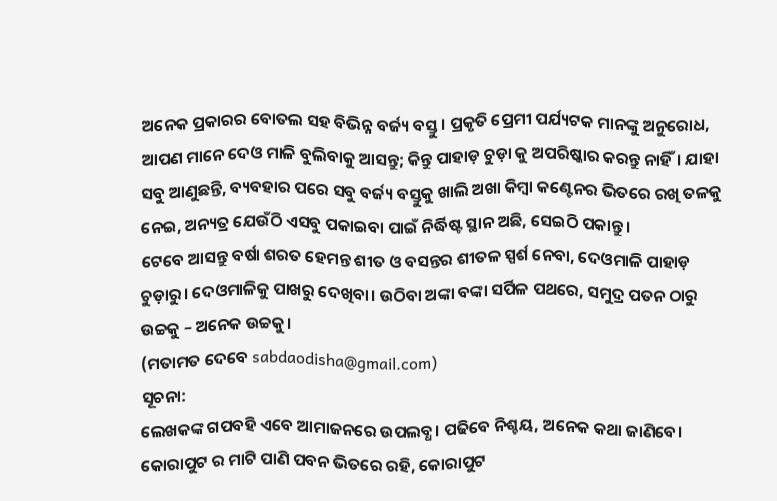ଅନେକ ପ୍ରକାରର ବୋତଲ ସହ ବିଭିନ୍ନ ବର୍ଜ୍ୟ ବସ୍ତୁ। ପ୍ରକୃତି ପ୍ରେମୀ ପର୍ଯ୍ୟଟକ ମାନଙ୍କୁ ଅନୁରୋଧ, ଆପଣ ମାନେ ଦେଓ ମାଳି ବୁଲିବାକୁ ଆସନ୍ତୁ; କିନ୍ତୁ ପାହାଡ଼ ଚୁଡ଼ା କୁ ଅପରିଷ୍କାର କରନ୍ତୁ ନାହିଁ। ଯାହା ସବୁ ଆଣୁଛନ୍ତି, ବ୍ୟବହାର ପରେ ସବୁ ବର୍ଜ୍ୟ ବସ୍ତୁକୁ ଖାଲି ଅଖା କିମ୍ୱା କଣ୍ଟେନର ଭିତରେ ରଖି ତଳକୁ ନେଇ, ଅନ୍ୟତ୍ର ଯେଉଁଠି ଏସବୁ ପକାଇବା ପାଇଁ ନିର୍ଦ୍ଧିଷ୍ଟ ସ୍ଥାନ ଅଛି, ସେଇଠି ପକାନ୍ତୁ।
ଟେବେ ଆସନ୍ତୁ ବର୍ଷା ଶରତ ହେମନ୍ତ ଶୀତ ଓ ବସନ୍ତର ଶୀତଳ ସ୍ପର୍ଶ ନେବା, ଦେଓମାଳି ପାହାଡ଼ ଚୁଡ଼ାରୁ। ଦେଓମାଳିକୁ ପାଖରୁ ଦେଖିବା। ଉଠିବା ଅଙ୍କା ବଙ୍କା ସର୍ପିଳ ପଥରେ, ସମୁଦ୍ର ପତନ ଠାରୁ ଉଚ୍ଚକୁ – ଅନେକ ଉଚ୍ଚକୁ।
(ମତାମତ ଦେବେ sabdaodisha@gmail.com)
ସୂଚନା:
ଲେଖକଙ୍କ ଗପବହି ଏବେ ଆମାଜନରେ ଉପଲବ୍ଧ। ପଢିବେ ନିଶ୍ଚୟ, ଅନେକ କଥା ଜାଣିବେ।
କୋରାପୁଟ ର ମାଟି ପାଣି ପବନ ଭିତରେ ରହି, କୋରାପୁଟ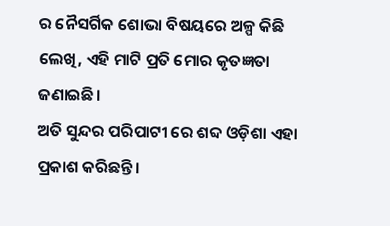ର ନୈସର୍ଗିକ ଶୋଭା ବିଷୟରେ ଅଳ୍ପ କିଛି ଲେଖି, ଏହି ମାଟି ପ୍ରତି ମୋର କୃତଜ୍ଞତା ଜଣାଇଛି।
ଅତି ସୁନ୍ଦର ପରିପାଟୀ ରେ ଶବ୍ଦ ଓଡ଼ିଶା ଏହା ପ୍ରକାଶ କରିଛନ୍ତି।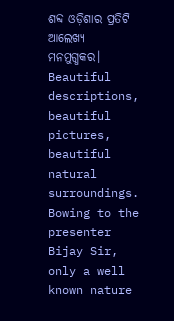ଶବ୍ଦ ଓଡ଼ିଶାର ପ୍ରତିଟି ଆଲେଖ୍ୟ ମନମୁଗ୍ଧକର।
Beautiful descriptions, beautiful pictures, beautiful natural surroundings.
Bowing to the presenter Bijay Sir, only a well known nature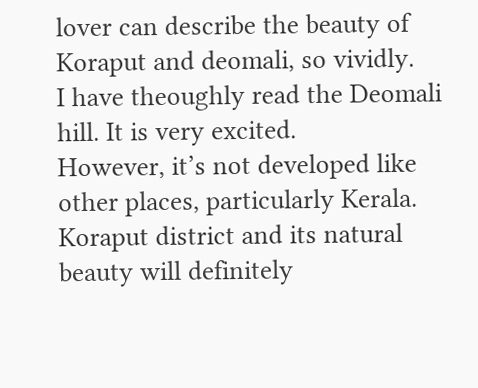lover can describe the beauty of Koraput and deomali, so vividly.
I have theoughly read the Deomali hill. It is very excited.
However, it’s not developed like other places, particularly Kerala. Koraput district and its natural beauty will definitely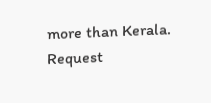more than Kerala. Request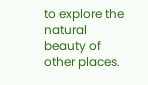to explore the natural beauty of other places.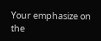Your emphasize on the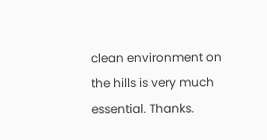clean environment on the hills is very much essential. Thanks.